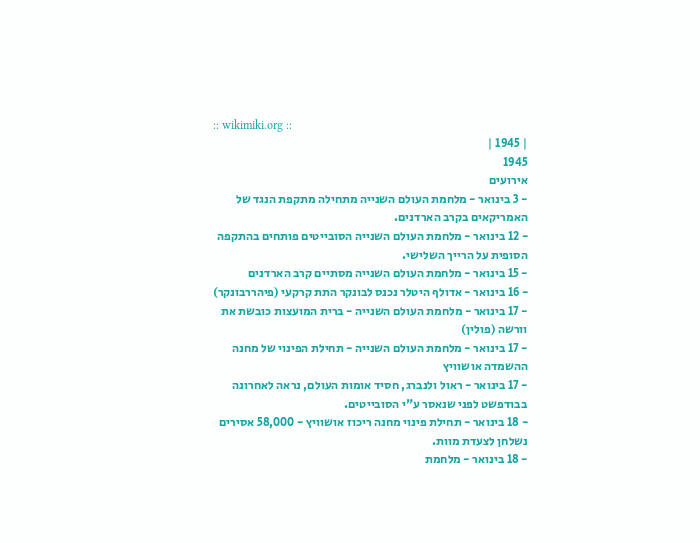:: wikimiki.org ::
| 1945 |
1945
אירועים
- 3 בינואר - מלחמת העולם השנייה מתחילה מתקפת הנגד של האמריקאים בקרב הארדנים.
- 12 בינואר - מלחמת העולם השנייה הסובייטים פותחים בהתקפה הסופית על הרייך השלישי.
- 15 בינואר - מלחמת העולם השנייה מסתיים קרב הארדנים
- 16 בינואר - אדולף היטלר נכנס לבונקר התת קרקעי (פיהררבונקר)
- 17 בינואר - מלחמת העולם השנייה - ברית המועצות כובשת את וורשה (פולין)
- 17 בינואר - מלחמת העולם השנייה - תחילת הפינוי של מחנה ההשמדה אושוויץ
- 17 בינואר - ראול ולנברג, חסיד אומות העולם, נראה לאחרונה בבודפשט לפני שנאסר ע"י הסובייטים.
- 18 בינואר - תחילת פינוי מחנה ריכוז אושוויץ - 58,000 אסירים נשלחן לצעדת מוות.
- 18 בינואר - מלחמת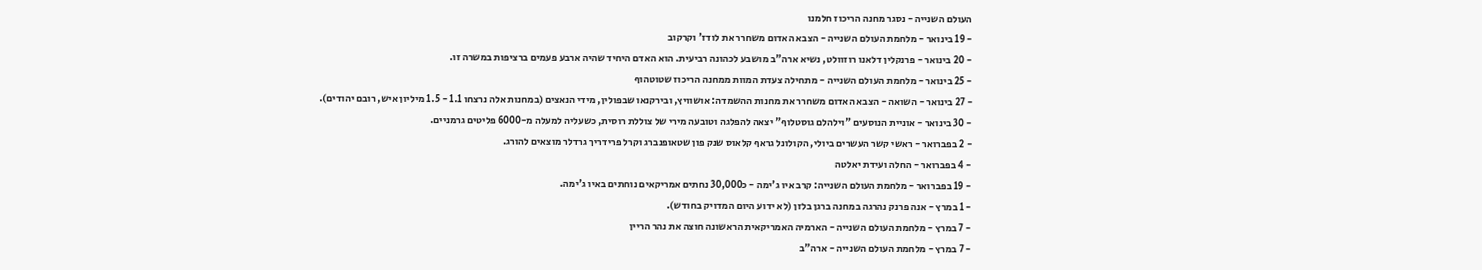העולם השנייה - נסגר מחנה הריכוז חלמנו
- 19 בינואר - מלחמת העולם השנייה - הצבא האדום משחרר את לודז' וקרקוב
- 20 בינואר - פרנקלין דלאנו רוזוולט, נשיא ארה"ב מושבע לכהונה רביעית. הוא האדם היחיד שהיה ארבע פעמים ברציפות במשרה זו.
- 25 בינואר - מלחמת העולם השנייה - מתחילה צעדת המוות ממחנה הריכוז שטוטהוף
- 27 בינואר - השואה - הצבא האדום משחרר את מחנות ההשמדה: אושוויץ, ובירקנאו שבפולין, מידי הנאצים (במחנות אלה נרצחו 1.1 - 1.5 מיליון איש, רובם יהודים).
- 30 בינואר - אוניית הנוסעים "וילהלם גוסטלוף" יצאה להפלגה וטובעה מירי של צוללת רוסית, כשעליה למעלה מ-6000 פליטים גרמניים.
- 2 בפברואר - ראשי קשר העשרים ביולי, הקולונל גראף קלאוס שנק פון שטאופנברג וקרל פרידריך גרדלר מוצאים להורג.
- 4 בפברואר - החלה ועידת יאלטה
- 19 בפברואר - מלחמת העולם השנייה: קרב איו ג'ימה - כ30,000 נחתים אמריקאים נוחתים באיו ג'ימה.
- 1 במרץ - אנה פרנק נהרגה במחנה ברגן בלזן (לא ידוע היום המדויק בחודש).
- 7 במרץ - מלחמת העולם השנייה - הארמיה האמריקאית הראשונה חוצה את נהר הריין
- 7 במרץ - מלחמת העולם השנייה - ארה"ב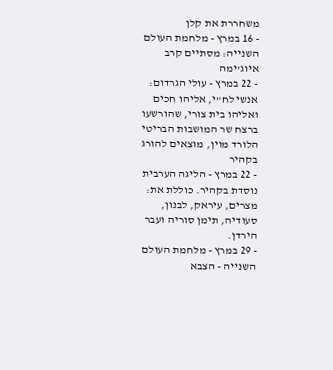משחררת את קלן
- 16 במרץ - מלחמת העולם השנייה: מסתיים קרב איוג'ימה
- 22 במרץ - עולי הגרדום: אנשי לח"י, אליהו חכים ואליהו בית צורי, שהורשעו ברצח שר המושבות הבריטי הלורד מוין, מוצאים להורג בקהיר
- 22 במרץ - הליגה הערבית נוסדת בקהיר. כוללת את: מצרים, עיראק, לבנון, סעודיה, תימן סוריה ועבר הירדן.
- 29 במרץ - מלחמת העולם השנייה - הצבא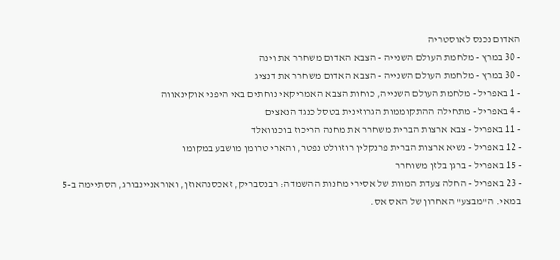האדום נכנס לאוסטריה
- 30 במרץ - מלחמת העולם השנייה - הצבא האדום משחרר את וינה
- 30 במרץ - מלחמת העולם השנייה - הצבא האדום משחרר את דנציג
- 1 באפריל - מלחמת העולם השנייה, כוחות הצבא האמריקאי נוחתים באי היפני אוקינאווה
- 4 באפריל - מתחילה ההתקוממות הגרוזינית בטסל כנגד הנאצים
- 11 באפריל - צבא ארצות הברית משחרר את מחנה הריכוז בוכנוואלד
- 12 באפריל - נשיא ארצות הברית פרנקלין רוזוולט נפטר, והארי טרומן מושבע במקומו
- 15 באפריל - ברגן בלזן משוחרר
- 23 באפריל - החלה צעדת המוות של אסירי מחנות ההשמדה: רבנסבריק, זאכסנהאוזן, ואוראניינבורג, הסתיימה ב-5 במאי. ה"מבצע" האחרון של האס אס.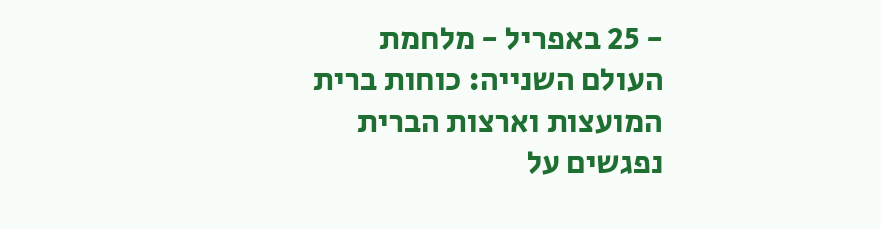- 25 באפריל - מלחמת העולם השנייה: כוחות ברית המועצות וארצות הברית נפגשים על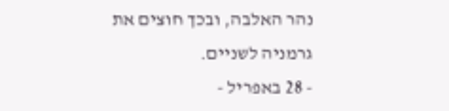נהר האלבה, ובכך חוצים את גרמניה לשניים.
- 28 באפריל -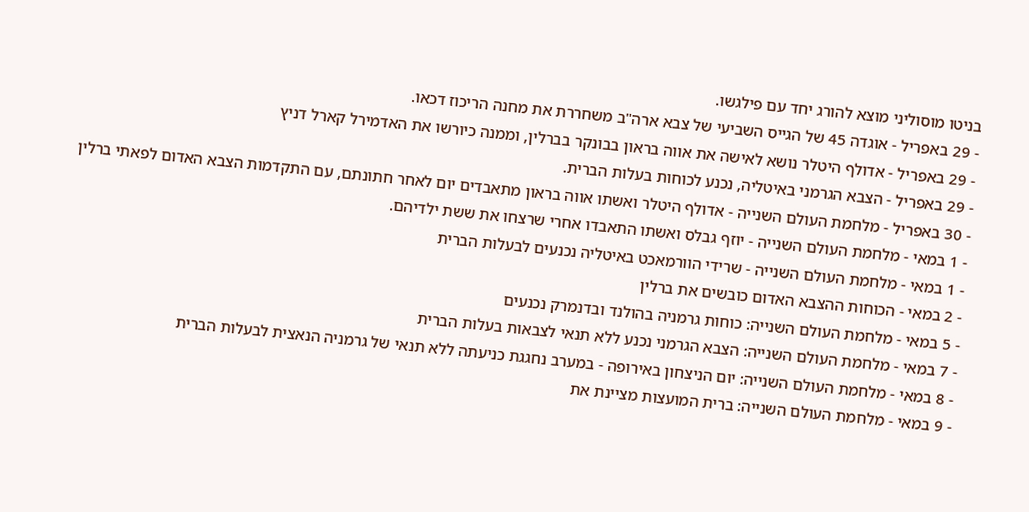בניטו מוסוליני מוצא להורג יחד עם פילגשו.
- 29 באפריל - אוגדה 45 של הגייס השביעי של צבא ארה"ב משחררת את מחנה הריכוז דכאו.
- 29 באפריל - אדולף היטלר נושא לאישה את אווה בראון בבונקר בברלין, וממנה כיורשו את האדמירל קארל דניץ
- 29 באפריל - הצבא הגרמני באיטליה, נכנע לכוחות בעלות הברית.
- 30 באפריל - מלחמת העולם השנייה - אדולף היטלר ואשתו אווה בראון מתאבדים יום לאחר חתונתם, עם התקדמות הצבא האדום לפאתי ברלין
- 1 במאי - מלחמת העולם השנייה - יוזף גבלס ואשתו התאבדו אחרי שרצחו את ששת ילדיהם.
- 1 במאי - מלחמת העולם השנייה - שרידי הוורמאכט באיטליה נכנעים לבעלות הברית
- 2 במאי - הכוחות ההצבא האדום כובשים את ברלין
- 5 במאי - מלחמת העולם השנייה: כוחות גרמניה בהולנד ובדנמרק נכנעים
- 7 במאי - מלחמת העולם השנייה: הצבא הגרמני נכנע ללא תנאי לצבאות בעלות הברית
- 8 במאי - מלחמת העולם השנייה: יום הניצחון באירופה - במערב נחגגת כניעתה ללא תנאי של גרמניה הנאצית לבעלות הברית
- 9 במאי - מלחמת העולם השנייה: ברית המועצות מציינת את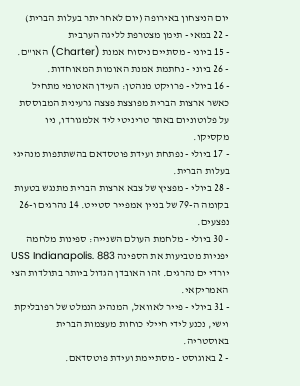יום הניצחון באירופה (יום לאחר יתר בעלות הברית)
- 22 במאי - תימן מצטרפת לליגה הערבית
- 15 ביוני - מסתיים ניסוח אמנת (Charter) האו"ם.
- 26 ביוני - נחתמת אמנת האומות המאוחדות.
- 16 ביולי - פרויקט מנהטן: העידן האטומי מתחיל כאשר ארצות הברית מפוצצת פצצה גרעינית המבוססת על פלוטוניום באתר טריניטי ליד אלמגורדו, ניו מקסיקו.
- 17 ביולי - נפתחת ועידת פוטסדאם בהשתתפות מנהיגי בעלות הברית.
- 28 ביולי - מפציץ של צבא ארצות הברית מתנגש בטעות בקומה ה-79 של בניין אמפייר סטייט. 14 נהרגים ו-26 נפצעים.
- 30 ביולי - מלחמת העולם השנייה: ספינות מלחמה יפניות מטביעות את הספינה USS Indianapolis. 883 יורדי ים נהרגים. זהו האובדן הגדול ביותר בתולדות הצי האמריקאי.
- 31 ביולי - פייר לאוואל, המנהיג הנמלט של רפובליקת וישי, נכנע לידי חיילי כוחות מעצמות הברית באוסטריה.
- 2 באוגוסט - מסתיימת ועידת פוטסדאם.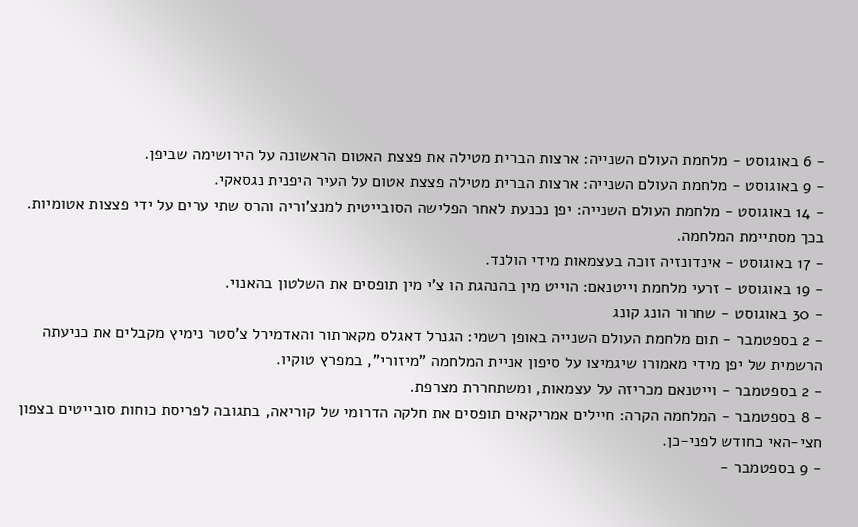- 6 באוגוסט - מלחמת העולם השנייה: ארצות הברית מטילה את פצצת האטום הראשונה על הירושימה שביפן.
- 9 באוגוסט - מלחמת העולם השנייה: ארצות הברית מטילה פצצת אטום על העיר היפנית נגסאקי.
- 14 באוגוסט - מלחמת העולם השנייה: יפן נכנעת לאחר הפלישה הסובייטית למנצ'וריה והרס שתי ערים על ידי פצצות אטומיות. בכך מסתיימת המלחמה.
- 17 באוגוסט - אינדונזיה זוכה בעצמאות מידי הולנד.
- 19 באוגוסט - זרעי מלחמת וייטנאם: הוייט מין בהנהגת הו צ'י מין תופסים את השלטון בהאנוי.
- 30 באוגוסט - שחרור הונג קונג
- 2 בספטמבר - תום מלחמת העולם השנייה באופן רשמי: הגנרל דאגלס מקארתור והאדמירל צ'סטר נימיץ מקבלים את כניעתה הרשמית של יפן מידי מאמורו שיגמיצו על סיפון אניית המלחמה "מיזורי", במפרץ טוקיו.
- 2 בספטמבר - וייטנאם מכריזה על עצמאות, ומשתחררת מצרפת.
- 8 בספטמבר - המלחמה הקרה: חיילים אמריקאים תופסים את חלקה הדרומי של קוריאה, בתגובה לפריסת כוחות סובייטים בצפון חצי-האי כחודש לפני-כן.
- 9 בספטמבר -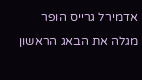אדמירל גרייס הופר מגלה את הבאג הראשון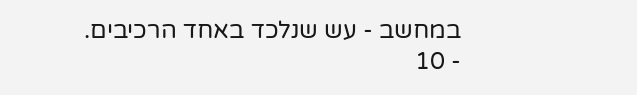במחשב - עש שנלכד באחד הרכיבים.
- 10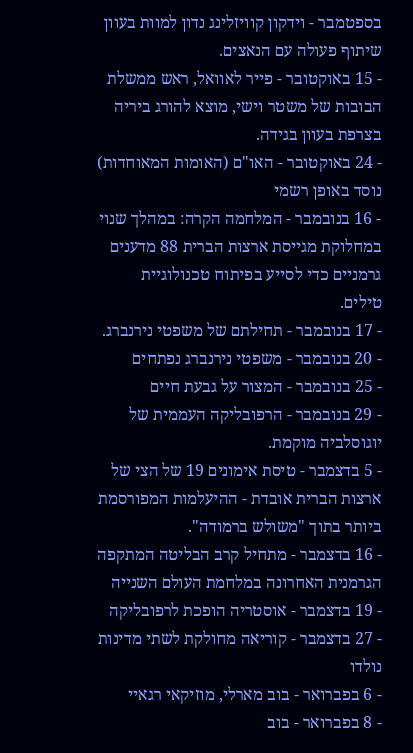בספטמבר - וידקון קוויזלינג נדון למוות בעוון שיתוף פעולה עם הנאצים.
- 15 באוקטובר - פייר לאוואל, ראש ממשלת הבובות של משטר וישי, מוצא להורג ביריה בצרפת בעוון בגידה.
- 24 באוקטובר - האו"ם (האומות המאוחדות) נוסד באופן רשמי
- 16 בנובמבר - המלחמה הקרה: במהלך שנוי במחלוקת מגייסת ארצות הברית 88 מדענים גרמניים כדי לסייע בפיתוח טכנולוגיית טילים.
- 17 בנובמבר - תחילתם של משפטי נירנברג.
- 20 בנובמבר - משפטי נירנברג נפתחים
- 25 בנובמבר - המצור על גבעת חיים
- 29 בנובמבר - הרפובליקה העממית של יוגוסלביה מוקמת.
- 5 בדצמבר - טיסת אימונים 19 של הצי של ארצות הברית אובדת - ההיעלמות המפורסמת ביותר בתוך "משולש ברמודה".
- 16 בדצמבר - מתחיל קרב הבליטה המתקפה הגרמנית האחרונה במלחמת העולם השנייה
- 19 בדצמבר - אוסטריה הופכת לרפובליקה
- 27 בדצמבר - קוריאה מחולקת לשתי מדינות
נולדו
- 6 בפברואר - בוב מארלי, מוזיקאי רגאיי
- 8 בפברואר - בוב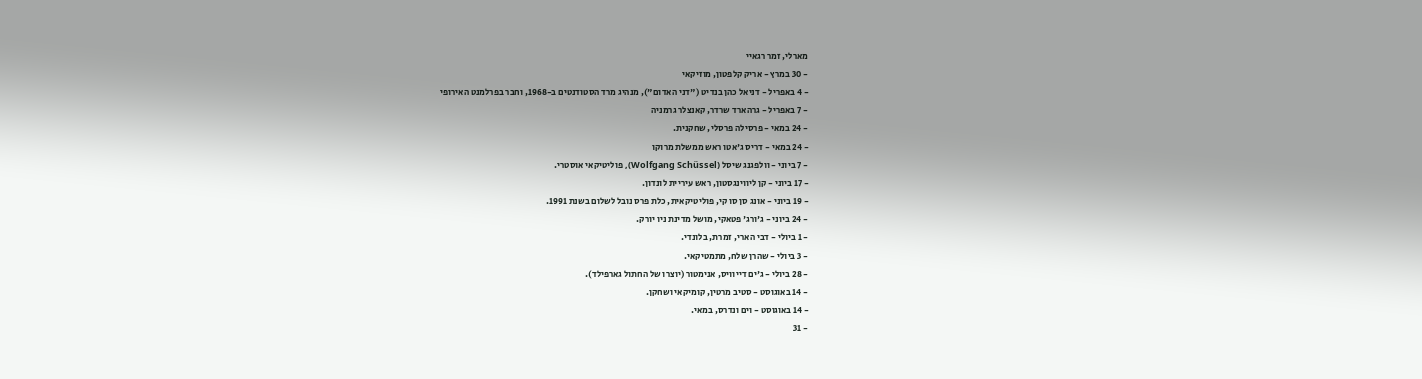מארלי, זמר רגאיי
- 30 במרץ - אריק קלפטון, מוזיקאי
- 4 באפריל - דניאל כהן בנדיט ("דני האדום"), מנהיג מרד הסטודנטים ב-1968, וחבר בפרלמנט האירופי
- 7 באפריל - גרהארד שרדר, קאנצלר גרמניה
- 24 במאי - פרסילה פרסלי, שחקנית.
- 24 במאי - דריס ג'אטו ראש ממשלת מרוקו
- 7 ביוני - וולפגנג שיסל (Wolfgang Schüssel), פוליטיקאי אוסטרי.
- 17 ביוני - קן ליווינגסטון, ראש עיריית לונדון.
- 19 ביוני - אונג סן סו קי, פוליטיקאית, כלת פרס נובל לשלום בשנת 1991.
- 24 ביוני - ג'ורג' פטאקי, מושל מדינת ניו יורק.
- 1 ביולי - דבי הארי, זמרת, בלונדי.
- 3 ביולי - שהרן שלח, מתמטיקאי.
- 28 ביולי - ג'ים דייוויס, אנימטור (יוצרו של החתול גארפילד).
- 14 באוגוסט - סטיב מרטין, קומיקאי ושחקן.
- 14 באוגוסט - וים ונדרס, במאי.
- 31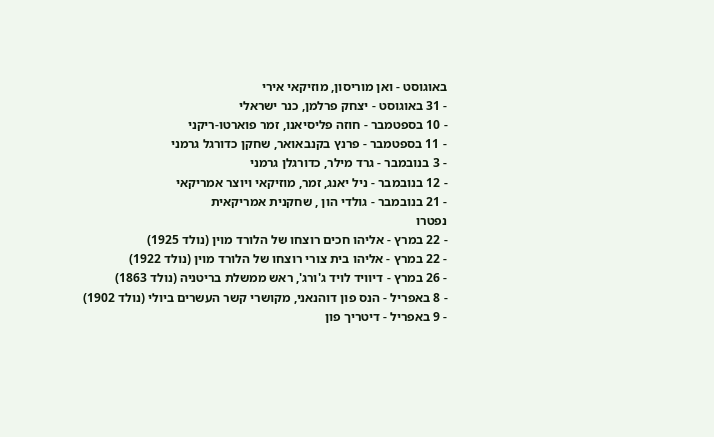באוגוסט - ואן מוריסון, מוזיקאי אירי
- 31 באוגוסט - יצחק פרלמן, כנר ישראלי
- 10 בספטמבר - חוזה פליסיאנו, זמר פוארטו-ריקני
- 11 בספטמבר - פרנץ בקנבאואר, שחקן כדורגל גרמני
- 3 בנובמבר - גרד מילר, כדורגלן גרמני
- 12 בנובמבר - ניל יאנג, זמר, מוזיקאי ויוצר אמריקאי
- 21 בנובמבר - גולדי הון , שחקנית אמריקאית
נפטרו
- 22 במרץ - אליהו חכים רוצחו של הלורד מוין (נולד 1925)
- 22 במרץ - אליהו בית צורי רוצחו של הלורד מוין (נולד 1922)
- 26 במרץ - דיוויד לויד ג'ורג', ראש ממשלת בריטניה (נולד 1863)
- 8 באפריל - הנס פון דוהנאני, מקושרי קשר העשרים ביולי (נולד 1902)
- 9 באפריל - דיטריך פון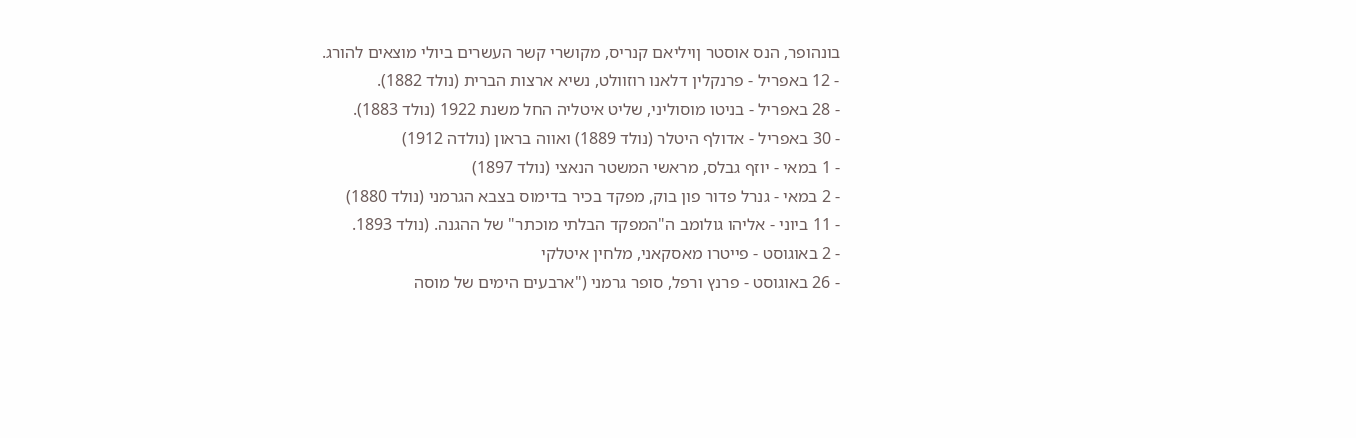בונהופר, הנס אוסטר ןויליאם קנריס, מקושרי קשר העשרים ביולי מוצאים להורג.
- 12 באפריל - פרנקלין דלאנו רוזוולט, נשיא ארצות הברית (נולד 1882).
- 28 באפריל - בניטו מוסוליני, שליט איטליה החל משנת 1922 (נולד 1883).
- 30 באפריל - אדולף היטלר (נולד 1889) ואווה בראון (נולדה 1912)
- 1 במאי - יוזף גבלס, מראשי המשטר הנאצי (נולד 1897)
- 2 במאי - גנרל פדור פון בוק, מפקד בכיר בדימוס בצבא הגרמני (נולד 1880)
- 11 ביוני - אליהו גולומב ה"המפקד הבלתי מוכתר" של ההגנה. (נולד 1893.
- 2 באוגוסט - פייטרו מאסקאני, מלחין איטלקי
- 26 באוגוסט - פרנץ ורפל, סופר גרמני ("ארבעים הימים של מוסה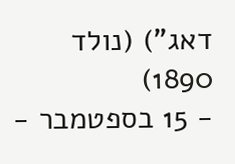דאג") (נולד 1890)
- 15 בספטמבר -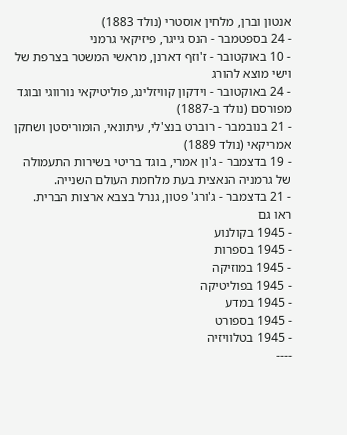אנטון וברן, מלחין אוסטרי (נולד 1883)
- 24 בספטמבר - הנס גייגר, פיזיקאי גרמני
- 10 באוקטובר - ז'וזף דארנן, מראשי המשטר בצרפת של וישי מוצא להורג
- 24 באוקטובר - וידקון קוויזלינג, פוליטיקאי נורווגי ובוגד מפורסם (נולד ב-1887)
- 21 בנובמבר - רוברט בנצ'לי, עיתונאי, הומוריסטן ושחקן אמריקאי (נולד 1889)
- 19 בדצמבר - ג'ון אמרי, בוגד בריטי בשירות התעמולה של גרמניה הנאצית בעת מלחמת העולם השנייה.
- 21 בדצמבר - ג'ורג' פטון, גנרל בצבא ארצות הברית.
ראו גם
- 1945 בקולנוע
- 1945 בספרות
- 1945 במוזיקה
- 1945 בפוליטיקה
- 1945 במדע
- 1945 בספורט
- 1945 בטלוויזיה
----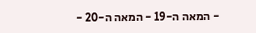- המאה ה-19 - המאה ה-20 -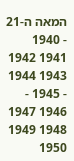המאה ה-21
- 1940 1941 1942 1943 1944 - 1945 - 1946 1947 1948 1949 1950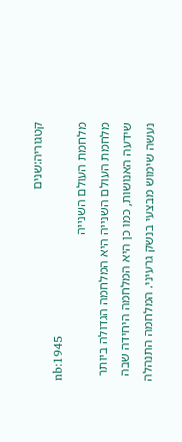קטגוריה:שנים
nb:1945
מלחמת העולם השנייה
מלחמת העולם השנייה היא המלחמה הגדולה ביותר שידעה האנושות, כמו כן היא המלחמה היחידה שבה נעשה שימוש מבצעי בנשק גרעיני. המלחמה התנהלה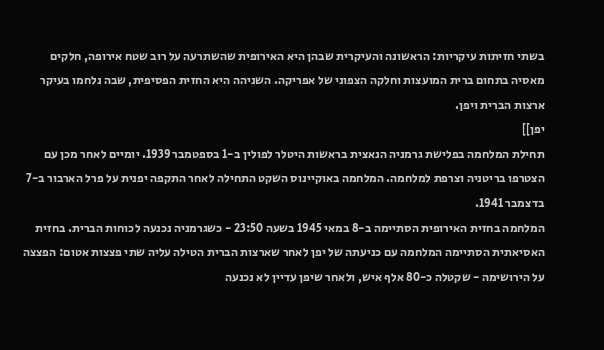בשתי חזיתות עיקריות: הראשונה והעיקרית שבהן היא האירופית שהשתרעה על רוב שטח אירופה, חלקים מאסיה בתחום ברית המועצות וחלקה הצפוני של אפריקה. השניהה היא החזית הפסיפית, שבה נלחמו בעיקר ארצות הברית ויפן.
יפן]]
תחילת המלחמה בפלישת גרמניה הנאצית בראשות היטלר לפולין ב-1 בספטמבר 1939. יומיים לאחר מכן עם הצטרפו בריטניה וצרפת למלחמה. המלחמה באוקיינוס השקט התחילה לאחר התקפה יפנית על פרל הארבור ב-7 בדצמבר 1941.
המלחמה בחזית האירופית הסתיימה ב-8 במאי 1945 בשעה 23:50 - כשגרמניה נכנעה לכוחות הברית. בחזית האסיאתית הסתיימה המלחמה עם כניעתה של יפן לאחר שארצות הברית הטילה עליה שתי פצצות אטום: הפצצה על הירושימה - שקטלה כ-80 אלף איש, ולאחר שיפן עדיין לא נכנעה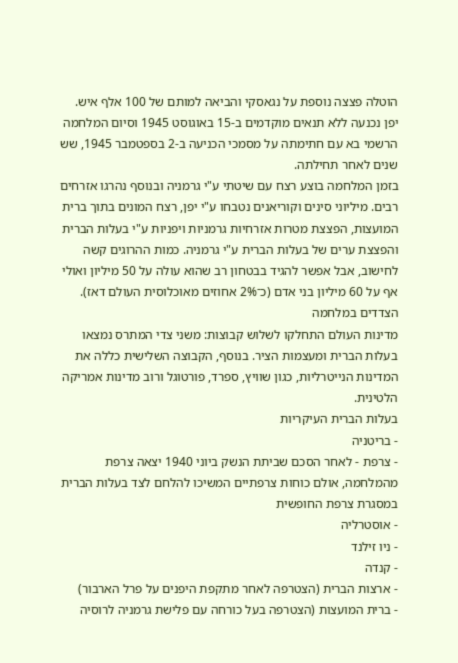הוטלה פצצה נוספת על נגאסקי והביאה למותם של 100 אלף איש. יפן נכנעה ללא תנאים מוקדמים ב-15 באוגוסט 1945 וסיום המלחמה הרשמי בא עם חתימתה על מסמכי הכניעה ב-2 בספטמבר 1945, שש שנים לאחר תחילתה.
בזמן המלחמה בוצע רצח עם שיטתי ע"י גרמניה ובנוסף נהרגו אזרחים רבים. מיליוני סינים וקוריאנים נטבחו ע"י יפן, רצח המונים בתוך ברית המועצות, הפצצת מטרות אזרחיות גרמניות ויפניות ע"י בעלות הברית והפצצת ערים של בעלות הברית ע"י גרמניה. כמות ההרוגים קשה לחישוב, אבל אפשר להגיד בבטחון רב שהוא עולה על 50 מיליון ואולי אף על 60 מיליון בני אדם (כ־2% אחוזים מאוכלוסית העולם דאז).
הצדדים במלחמה
מדינות העולם התחלקו לשלוש קבוצות: משני צדי המתרס נמצאו בעלות הברית ומעצמות הציר. בנוסף, הקבוצה השלישית כללה את המדינות הנייטרליות, כגון שוויץ, ספרד, פורטוגל ורוב מדינות אמריקה הלטינית.
בעלות הברית העיקריות
- בריטניה
- צרפת - לאחר הסכם שביתת הנשק ביוני 1940 יצאה צרפת מהמלחמה, אולם כוחות צרפתיים המשיכו להלחם לצד בעלות הברית במסגרת צרפת החופשית
- אוסטרליה
- ניו זילנד
- קנדה
- ארצות הברית (הצטרפה לאחר מתקפת היפנים על פרל הארבור)
- ברית המועצות (הצטרפה בעל כורחה עם פלישת גרמניה לרוסיה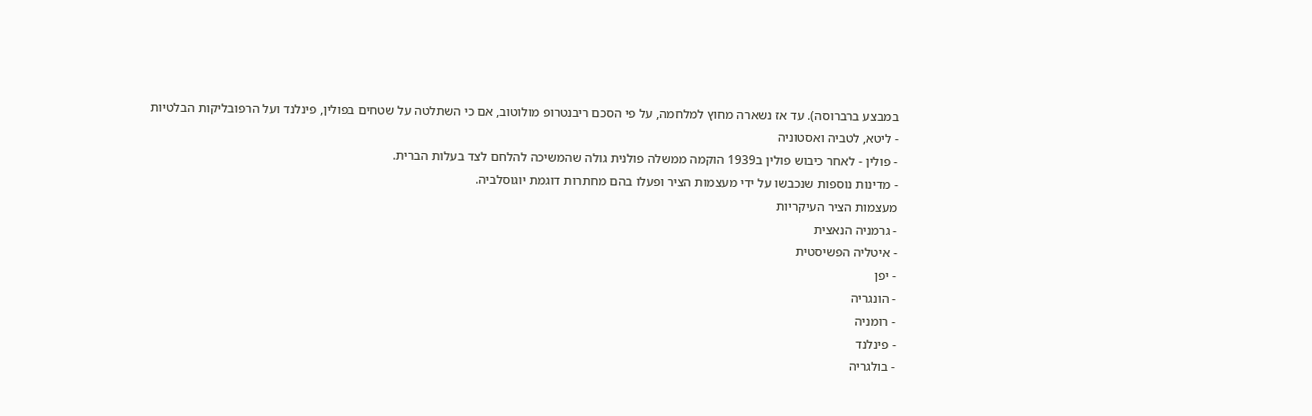במבצע ברברוסה). עד אז נשארה מחוץ למלחמה, על פי הסכם ריבנטרופ מולוטוב, אם כי השתלטה על שטחים בפולין, פינלנד ועל הרפובליקות הבלטיות - ליטא, לטביה ואסטוניה
- פולין - לאחר כיבוש פולין ב1939 הוקמה ממשלה פולנית גולה שהמשיכה להלחם לצד בעלות הברית.
- מדינות נוספות שנכבשו על ידי מעצמות הציר ופעלו בהם מחתרות דוגמת יוגוסלביה.
מעצמות הציר העיקריות
- גרמניה הנאצית
- איטליה הפשיסטית
- יפן
- הונגריה
- רומניה
- פינלנד
- בולגריה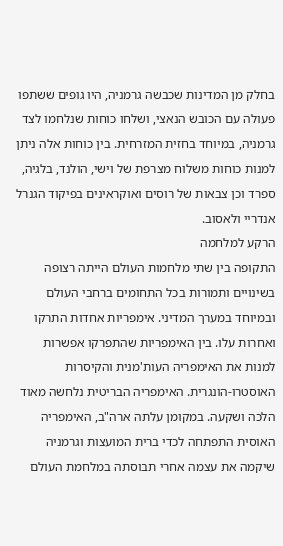בחלק מן המדינות שכבשה גרמניה, היו גופים ששתפו פעולה עם הכובש הנאצי, ושלחו כוחות שנלחמו לצד גרמניה, במיוחד בחזית המזרחית. בין כוחות אלה ניתן למנות כוחות משלוח מצרפת של וישי, הולנד, בלגיה, ספרד וכן צבאות של רוסים ואוקראינים בפיקוד הגנרל אנדריי ולאסוב.
הרקע למלחמה
התקופה בין שתי מלחמות העולם הייתה רצופה בשינויים ותמורות בכל התחומים ברחבי העולם ובמיוחד במערך המדיני. אימפריות אחדות התרקו ואחרות עלו. בין האימפריות שהתפרקו אפשרות למנות את האימפריה העות'מנית והקיסרות האוסטרו-הונגרית. האימפריה הבריטית נלחשה מאוד הלכה ושקעה. במקומן עלתה ארה"ב, האימפריה האוסית התפתחה לכדי ברית המועצות וגרמניה שיקמה את עצמה אחרי תבוסתה במלחמת העולם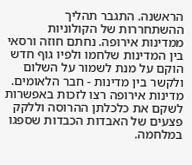הראשנה. התגבר תהליך ההשתחררות של הקולוניות ממדינות אירופה. נחתם חוזה ורסאי בין המדינות שלחמו ולפיו גוף חדש הוקם על מנת לשמור על השלום ולקשר בין מדינות - חבר הלאומים.
מדינות אירופה רצו לזכות באפשרות לשקם את כלכלתן ההרוסה וללקק פצעים של האבדות הכבדות שספגו במלחמה.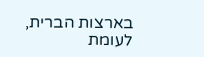בארצות הברית, לעומת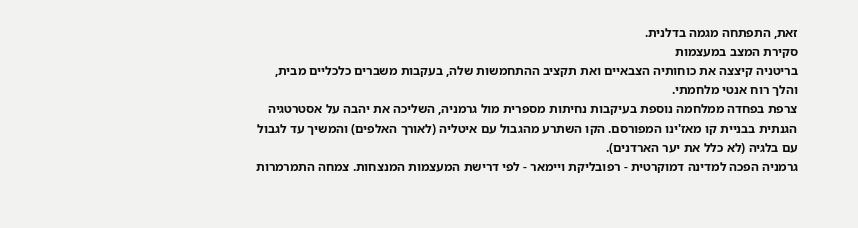זאת, התפתחה מגמה בדלנית.
סקירת המצב במעצמות
בריטניה קיצצה את כוחותיה הצבאיים ואת תקציב ההתחמשות שלה, בעקבות משברים כלכליים מבית, והלך רוח אנטי מלחמתי.
צרפת בפחדה ממלחמה נוספת בעיקבות נחיתות מספרית מול גרמניה, השליכה את יהבה על אסטרטגיה הגנתית בבניית קו מאז'ינו המפורסם. הקו השתרע מהגבול עם איטליה (לאורך האלפים) והמשיך עד לגבול עם בלגיה (לא כלל את יער הארדנים).
גרמניה הפכה למדינה דמוקרטית - רפובליקת ויימאר - לפי דרישת המעצמות המנצחות. צמחה התמרמרות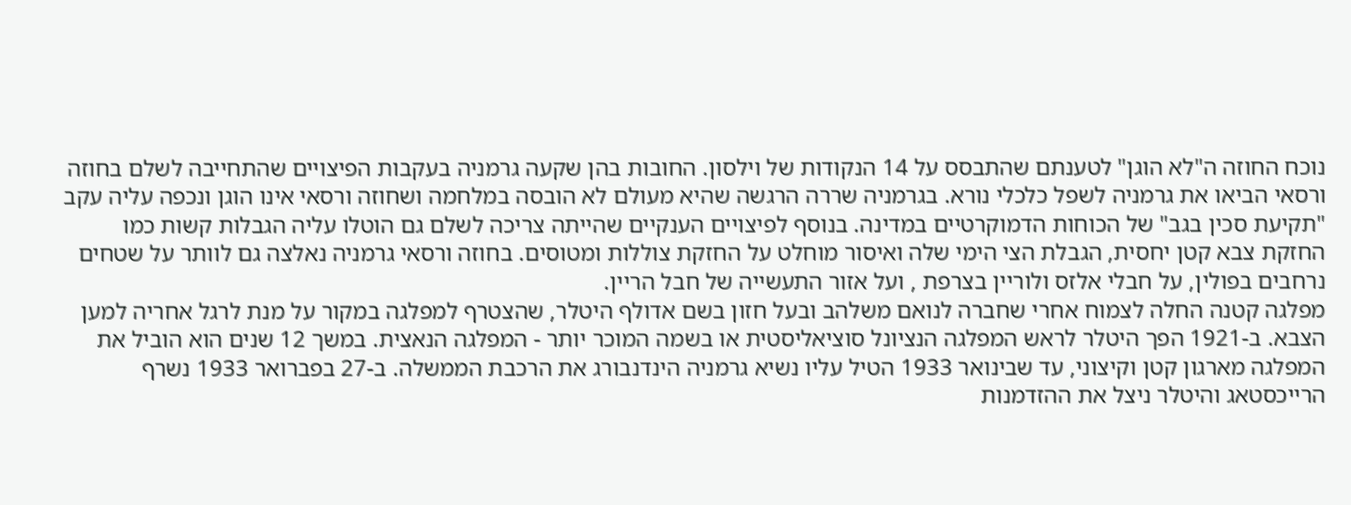נוכח החוזה ה"לא הוגן" לטענתם שהתבסס על 14 הנקודות של וילסון. החובות בהן שקעה גרמניה בעקבות הפיצויים שהתחייבה לשלם בחוזה ורסאי הביאו את גרמניה לשפל כלכלי נורא. בגרמניה שררה הרגשה שהיא מעולם לא הובסה במלחמה ושחוזה ורסאי אינו הוגן ונכפה עליה עקב "תקיעת סכין בגב" של הכוחות הדמוקרטיים במדינה. בנוסף לפיצויים הענקיים שהייתה צריכה לשלם גם הוטלו עליה הגבלות קשות כמו החזקת צבא קטן יחסית, הגבלת הצי הימי שלה ואיסור מוחלט על החזקת צוללות ומטוסים. בחוזה ורסאי גרמניה נאלצה גם לוותר על שטחים נרחבים בפולין, על חבלי אלזס ולוריין בצרפת , ועל אזור התעשייה של חבל הריין.
מפלגה קטנה החלה לצמוח אחרי שחברה לנואם משלהב ובעל חזון בשם אדולף היטלר, שהצטרף למפלגה במקור על מנת לרגל אחריה למען הצבא. ב-1921 הפך היטלר לראש המפלגה הנציונל סוציאליסטית או בשמה המוכר יותר - המפלגה הנאצית. במשך 12 שנים הוא הוביל את המפלגה מארגון קטן וקיצוני, עד שבינואר 1933 הטיל עליו נשיא גרמניה הינדנבורג את הרכבת הממשלה. ב-27 בפברואר 1933 נשרף הרייכסטאג והיטלר ניצל את ההזדמנות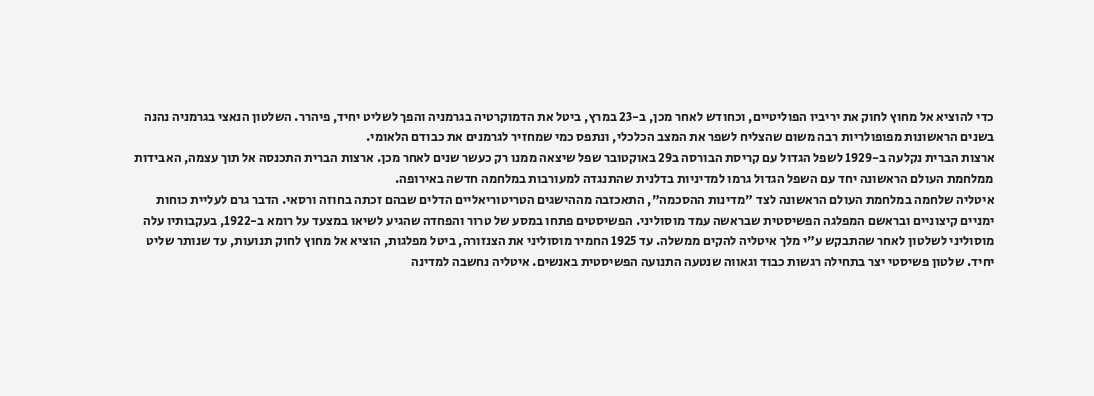כדי להוציא אל מחוץ לחוק את יריביו הפוליטיים, וכחודש לאחר מכן, ב-23 במרץ, ביטל את הדמוקרטיה בגרמניה והפך לשליט יחיד, פיהרר. השלטון הנאצי בגרמניה נהנה בשנים הראשונות מפופולריות רבה משום שהצליח לשפר את המצב הכלכלי, ונתפס כמי שמחזיר לגרמנים את כבודם הלאומי.
ארצות הברית נקלעה ב-1929 לשפל הגדול עם קריסת הבורסה ב29 באוקטובר שפל שיצאה ממנו רק כעשר שנים לאחר מכן. ארצות הברית התכנסה אל תוך עצמה, האבידות ממלחמת העולם הראשונה יחד עם השפל הגדול גרמו למדיניות בדלנית שהתנגדה למעורבות במלחמה חדשה באירופה.
איטליה שלחמה במלחמת העולם הראשונה לצד "מדינות ההסכמה", התאכזבה מההישגים הטריטוריאליים הדלים שבהם זכתה בחוזה ורסאי. הדבר גרם לעליית כוחות ימניים קיצוניים ובראשם המפלגה הפשיסטית שבראשה עמד מוסוליני. הפשיסטים פתחו במסע של טרור והפחדה שהגיע לשיאו במצעד על רומא ב-1922, בעקבותיו עלה מוסוליני לשלטון לאחר שהתבקש ע"י מלך איטליה להקים ממשלה. עד 1925 החמיר מוסוליני את הצנזורה, ביטל מפלגות, הוציא אל מחוץ לחוק תנועות, עד שנותר שליט יחיד. שלטון פשיסטי יצר בתחילה רגשות כבוד וגאווה שנטעה התנועה הפשיסטית באנשים. איטליה נחשבה למדינה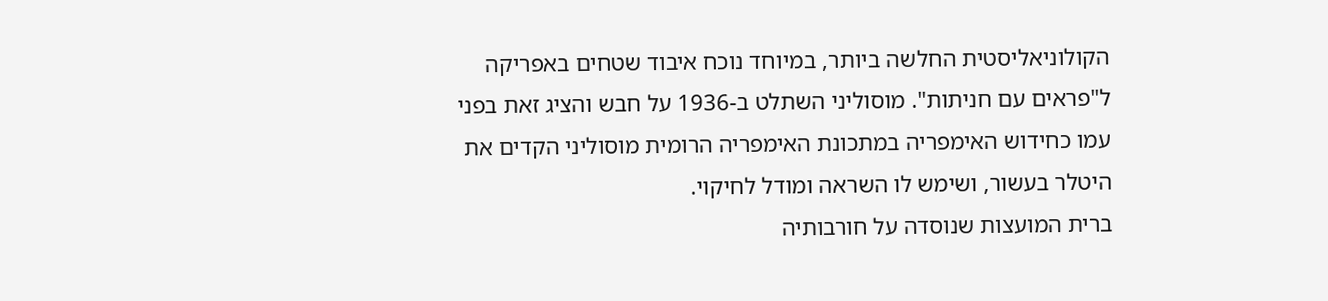הקולוניאליסטית החלשה ביותר, במיוחד נוכח איבוד שטחים באפריקה ל"פראים עם חניתות". מוסוליני השתלט ב-1936 על חבש והציג זאת בפני עמו כחידוש האימפריה במתכונת האימפריה הרומית מוסוליני הקדים את היטלר בעשור, ושימש לו השראה ומודל לחיקוי.
ברית המועצות שנוסדה על חורבותיה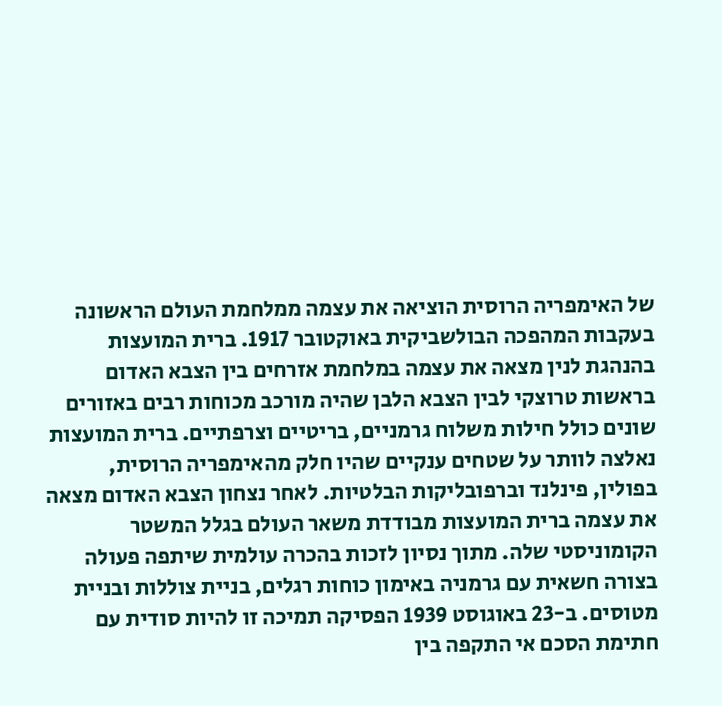של האימפריה הרוסית הוציאה את עצמה ממלחמת העולם הראשונה בעקבות המהפכה הבולשביקית באוקטובר 1917. ברית המועצות בהנהגת לנין מצאה את עצמה במלחמת אזרחים בין הצבא האדום בראשות טרוצקי לבין הצבא הלבן שהיה מורכב מכוחות רבים באזורים שונים כולל חילות משלוח גרמניים, בריטיים וצרפתיים. ברית המועצות נאלצה לוותר על שטחים ענקיים שהיו חלק מהאימפריה הרוסית, בפולין, פינלנד וברפובליקות הבלטיות. לאחר נצחון הצבא האדום מצאה את עצמה ברית המועצות מבודדת משאר העולם בגלל המשטר הקומוניסטי שלה. מתוך נסיון לזכות בהכרה עולמית שיתפה פעולה בצורה חשאית עם גרמניה באימון כוחות רגלים, בניית צוללות ובניית מטוסים. ב-23 באוגוסט 1939 הפסיקה תמיכה זו להיות סודית עם חתימת הסכם אי התקפה בין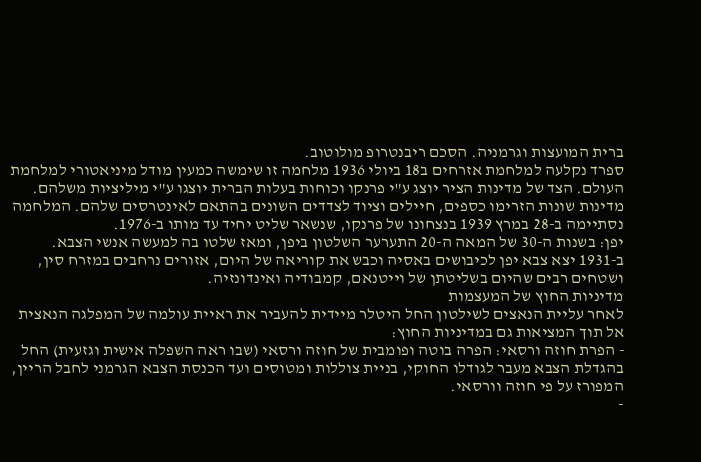ברית המועצות וגרמניה. הסכם ריבנטרופ מולוטוב.
ספרד נקלעה למלחמת אזרחים ב18 ביולי 1936 מלחמה זו שימשה כמעין מודל מיניאטורי למלחמת העולם. הצד של מדינות הציר יוצג ע"י פרנקו וכוחות בעלות הברית יוצגו ע"י מיליציות משלהם. מדינות שונות הזרימו כספים, חיילים וציוד לצדדים השונים בהתאם לאינטרסים שלהם. המלחמה נסתיימה ב-28 במרץ 1939 בנצחונו של פרנקו, שנשאר שליט יחיד עד מותו ב-1976.
יפן: בשנות ה-30 של המאה ה-20 התערער השלטון ביפן, ומאז שלטו בה למעשה אנשי הצבא. ב-1931 יצא צבא יפן לכיבושים באסיה וכבש את קוריאה של היום, אזורים נרחבים במזרח סין, ושטחים רבים שהיום בשליטתן של וייטנאם, קמבודיה ואינדונזיה.
מדיניות החוץ של המעצמות
לאחר עליית הנאצים לשילטון החל היטלר מיידית להעביר את ראיית עולמה של המפלגה הנאצית אל תוך המציאות גם במדיניות החוץ:
- הפרת חוזה ורסאי: הפרה בוטה ופומבית של חוזה ורסאי (שבו ראה השפלה אישית וגזעית) החל בהגדלת הצבא מעבר לגודלו החוקי, בניית צוללות ומטוסים ועד הכנסת הצבא הגרמני לחבל הריין, המפורז על פי חוזה וורסאי.
-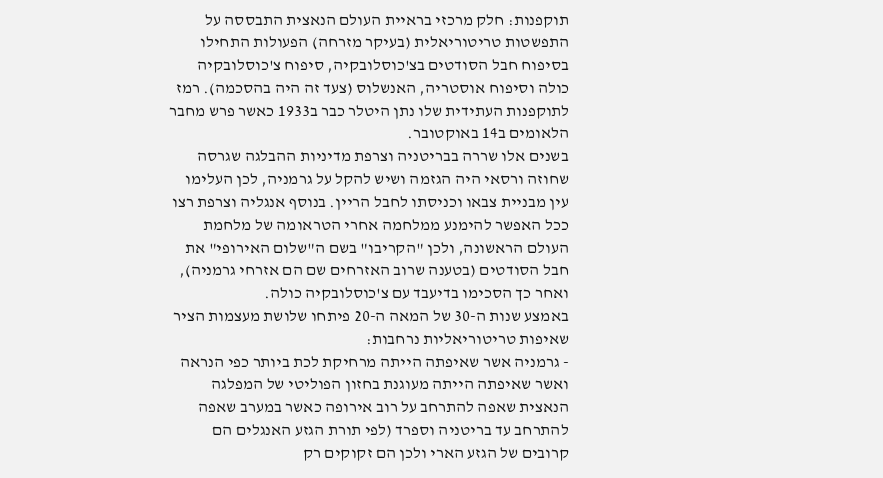תוקפנות: חלק מרכזי בראיית העולם הנאצית התבססה על התפשטות טריטוריאלית (בעיקר מזרחה) הפעולות התחילו בסיפוח חבל הסודטים בצ'כוסלובקיה, סיפוח צ'כוסלובקיה כולה וסיפוח אוסטריה, האנשלוס (צעד זה היה בהסכמה). רמז לתוקפנות העתידית שלו נתן היטלר כבר ב1933 כאשר פרש מחבר הלאומים ב14 באוקטובר.
בשנים אלו שררה בבריטניה וצרפת מדיניות ההבלגה שגרסה שחוזה ורסאי היה הגזמה ושיש להקל על גרמניה, לכן העלימו עין מבניית צבאו וכניסתו לחבל הריין. בנוסף אנגליה וצרפת רצו ככל האפשר להימנע ממלחמה אחרי הטראומה של מלחמת העולם הראשונה, ולכן "הקריבו" בשם ה"שלום האירופי" את חבל הסודטים (בטענה שרוב האזרחים שם הם אזרחי גרמניה), ואחר כך הסכימו בדיעבד עם צ'כוסלובקיה כולה.
באמצע שנות ה-30 של המאה ה-20 פיתחו שלושת מעצמות הציר שאיפות טריטוריאליות נרחבות:
- גרמניה אשר שאיפתה הייתה מרחיקת לכת ביותר כפי הנראה ואשר שאיפתה הייתה מעוגנת בחזון הפוליטי של המפלגה הנאצית שאפה להתרחב על רוב אירופה כאשר במערב שאפה להתרחב עד בריטניה וספרד (לפי תורת הגזע האנגלים הם קרובים של הגזע הארי ולכן הם זקוקים רק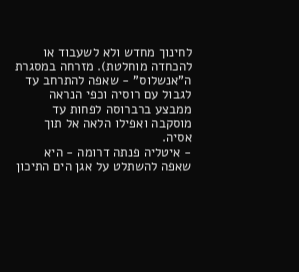לחינוך מחדש ולא לשעבוד או להכחדה מוחלטת). מזרחה במסגרת ה"אנשלוס" - שאפה להתרחב עד לגבול עם רוסיה וכפי הנראה ממבצע ברברוסה לפחות עד מוסקבה ואפילו הלאה אל תוך אסיה.
- איטליה פנתה דרומה - היא שאפה להשתלט על אגן הים התיכון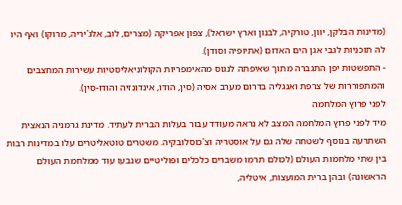(מדינות הבלקן, יוון, טורקיה, לבנון וארץ ישראל), צפון אפריקה (מצרים, לוב, אלג'יריה, מרוקו) ואף היו לה תוכניות לגבי אגן הים האדום (אתיופיה וסודן).
- התפשטות יפן התגברה מתוך שאיפתה לנגוס מהאימפריות הקולוניאליסטיות עשירות המחצבים והמתפוררות של צרפת ואנגליה בדרום מערב אסיה (סין, הודו, אינדונזיה והודו-סין).
לפני פרוץ המלחמה
מיד לפני פרוץ המלחמה המצב לא נראה מעודד עבור בעלות הברית לעתיד. מדינת גרמניה הנאצית השתרעה בנוסף לשטחה שלה גם על אוסטריה וצ'כוסלובקיה. משטרים טוטאליטרים עלו במדינות רבות בין שתי מלחמות העולם (לכולם תרמו משברים כלכלים ופוליטיים שנבעו עוד ממלחמת העולם הראשונה) ובהן ברית המועצות, איטליה,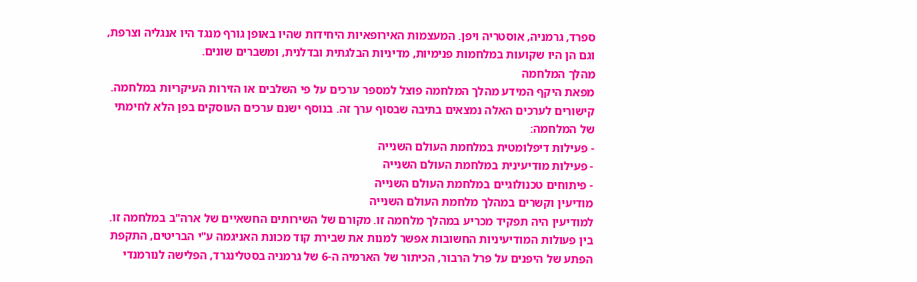ספרד, גרמניה, אוסטריה ויפן. המעצמות האירופאיות היחידות שהיו באופן גורף מנגד היו אנגליה וצרפת, וגם הן היו שקועות במלחמות פנימיות, מדיניות הבלגתית ובדלנית, ומשברים שונים.
מהלך המלחמה
מפאת היקף המידע מהלך המלחמה פוצל למספר ערכים על פי השלבים או הזירות העיקריות במלחמה. קישורים לערכים האלה נמצאים בתיבה שבסוף ערך זה. בנוסף ישנם ערכים העוסקים בפן הלא לחימתי של המלחמה:
- פעילות דיפלומטית במלחמת העולם השנייה
- פעילות מודיעינית במלחמת העולם השנייה
- פיתוחים טכנולוגיים במלחמת העולם השנייה
מודיעין וקשרים במהלך מלחמת העולם השנייה
למודיעין היה תפקיד מכריע במהלך מלחמה זו. מקורם של השירותים החשאיים של ארה"ב במלחמה זו. בין פעולות המודיעיניות החשובות אפשר למנות את שבירת קוד מכונת האניגמה ע"י הבריטים, התקפת הפתע של היפנים על פרל הרבור, הכיתור של הארמיה ה-6 של גרמניה בסטלינגרד, הפלישה לנורמנדי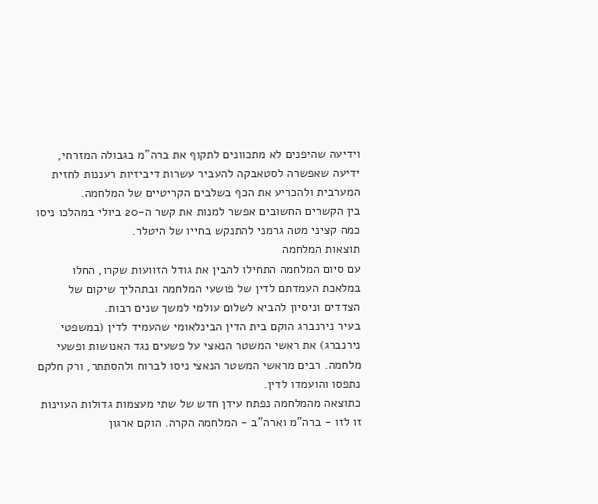וידיעה שהיפנים לא מתכוונים לתקוף את ברה"מ בגבולה המזרחי, ידיעה שאפשרה לסטאבקה להעביר עשרות דיביזיות רעננות לחזית המערבית ולהכריע את הכף בשלבים הקריטיים של המלחמה.
בין הקשרים החשובים אפשר למנות את קשר ה-20 ביולי במהלכו ניסו כמה קציני מטה גרמני להתנקש בחייו של היטלר.
תוצאות המלחמה
עם סיום המלחמה התחילו להבין את גודל הזוועות שקרו, החלו במלאכת העמדתם לדין של פושעי המלחמה ובתהליך שיקום של הצדדים וניסיון להביא לשלום עולמי למשך שנים רבות.
בעיר נירנברג הוקם בית הדין הבינלאומי שהעמיד לדין (במשפטי נירנברג) את ראשי המשטר הנאצי על פשעים נגד האנושות ופשעי מלחמה. רבים מראשי המשטר הנאצי ניסו לברוח ולהסתתר, ורק חלקם נתפסו והועמדו לדין.
כתוצאה מהמלחמה נפתח עידן חדש של שתי מעצמות גדולות העוינות זו לזו - ברה"מ וארה"ב - המלחמה הקרה. הוקם ארגון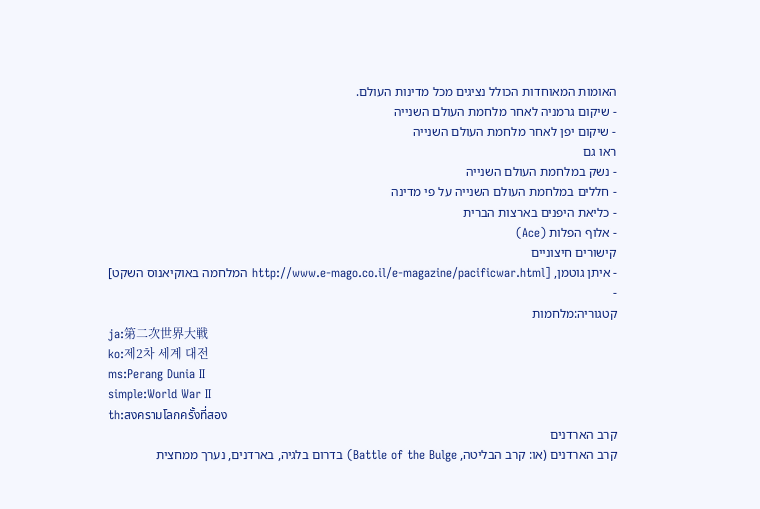האומות המאוחדות הכולל נציגים מכל מדינות העולם.
- שיקום גרמניה לאחר מלחמת העולם השנייה
- שיקום יפן לאחר מלחמת העולם השנייה
ראו גם
- נשק במלחמת העולם השנייה
- חללים במלחמת העולם השנייה על פי מדינה
- כליאת היפנים בארצות הברית
- אלוף הפלות (Ace)
קישורים חיצוניים
- איתן גוטמן, [http://www.e-mago.co.il/e-magazine/pacificwar.html המלחמה באוקיאנוס השקט]
-
קטגוריה:מלחמות
ja:第二次世界大戦
ko:제2차 세계 대전
ms:Perang Dunia II
simple:World War II
th:สงครามโลกครั้งที่สอง
קרב הארדנים
קרב הארדנים (או: קרב הבליטה, Battle of the Bulge) בדרום בלגיה, בארדנים, נערך ממחצית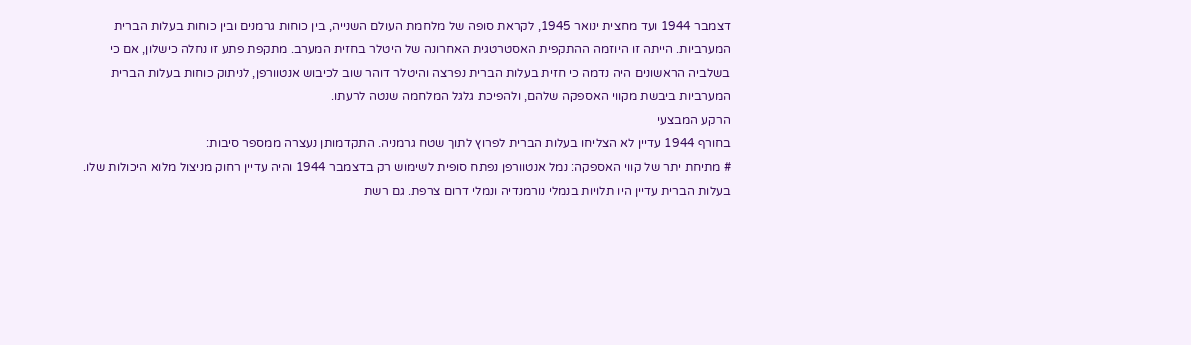דצמבר 1944 ועד מחצית ינואר 1945, לקראת סופה של מלחמת העולם השנייה, בין כוחות גרמנים ובין כוחות בעלות הברית המערביות. הייתה זו היוזמה ההתקפית האסטרטגית האחרונה של היטלר בחזית המערב. מתקפת פתע זו נחלה כישלון, אם כי בשלביה הראשונים היה נדמה כי חזית בעלות הברית נפרצה והיטלר דוהר שוב לכיבוש אנטוורפן, לניתוק כוחות בעלות הברית המערביות ביבשת מקווי האספקה שלהם, ולהפיכת גלגל המלחמה שנטה לרעתו.
הרקע המבצעי
בחורף 1944 עדיין לא הצליחו בעלות הברית לפרוץ לתוך שטח גרמניה. התקדמותן נעצרה ממספר סיבות:
# מתיחת יתר של קווי האספקה: נמל אנטוורפן נפתח סופית לשימוש רק בדצמבר 1944 והיה עדיין רחוק מניצול מלוא היכולות שלו. בעלות הברית עדיין היו תלויות בנמלי נורמנדיה ונמלי דרום צרפת. גם רשת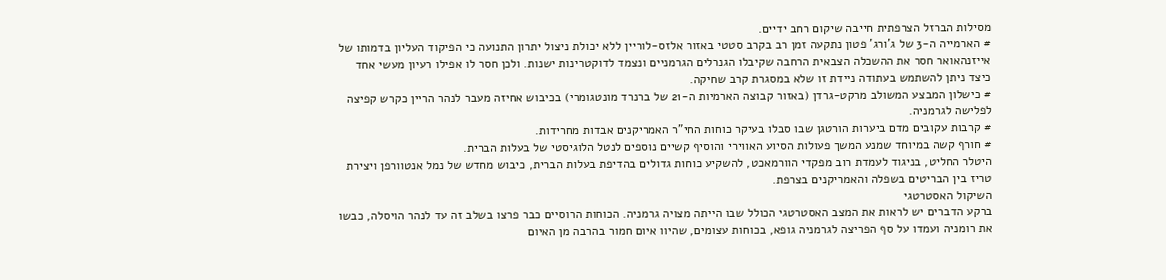מסילות הברזל הצרפתית חייבה שיקום רחב ידיים.
# הארמייה ה-3 של ג'ורג' פטון נתקעה זמן רב בקרב סטטי באזור אלזס-לוריין ללא יכולת ניצול יתרון התנועה כי הפיקוד העליון בדמותו של אייזנהאואר חסר את ההשכלה הצבאית הרחבה שקיבלו הגנרלים הגרמניים ונצמד לדוקטרינות ישנות. ולכן חסר לו אפילו רעיון מעשי אחד כיצד ניתן להשתמש בעתודה ניידת זו שלא במסגרת קרב שחיקה.
# כישלון המבצע המשולב מרקט-גרדן (באזור קבוצה הארמיות ה-21 של ברנרד מונטגומרי) בכיבוש אחיזה מעבר לנהר הריין כקרש קפיצה לפלישה לגרמניה.
# קרבות עקובים מדם ביערות הורטגן שבו סבלו בעיקר כוחות החי"ר האמריקנים אבדות מחרידות.
# חורף קשה במיוחד שמנע המשך פעולות הסיוע האווירי והוסיף קשיים נוספים לנטל הלוגיסטי של בעלות הברית.
היטלר החליט, בניגוד לעמדת רוב מפקדי הוורמאכט, להשקיע כוחות גדולים בהדיפת בעלות הברית, כיבוש מחדש של נמל אנטוורפן ויצירת טריז בין הבריטים בשפלה והאמריקנים בצרפת.
השיקול האסטרטגי
ברקע הדברים יש לראות את המצב האסטרטגי הכולל שבו הייתה מצויה גרמניה. הכוחות הרוסיים כבר פרצו בשלב זה עד לנהר הויסלה, כבשו את רומניה ועמדו על סף הפריצה לגרמניה גופא, בכוחות עצומים, שהיוו איום חמור בהרבה מן האיום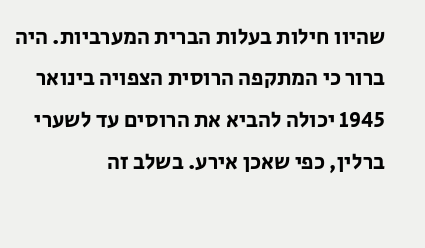שהיוו חילות בעלות הברית המערביות. היה ברור כי המתקפה הרוסית הצפויה בינואר 1945 יכולה להביא את הרוסים עד לשערי ברלין, כפי שאכן אירע. בשלב זה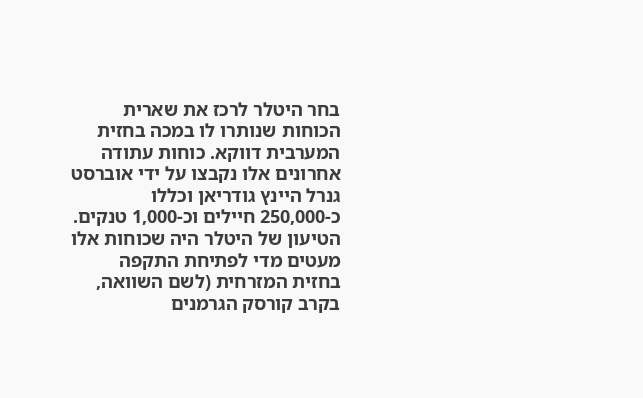בחר היטלר לרכז את שארית הכוחות שנותרו לו במכה בחזית המערבית דווקא. כוחות עתודה אחרונים אלו נקבצו על ידי אוברסט גנרל היינץ גודריאן וכללו כ-250,000 חיילים וכ-1,000 טנקים. הטיעון של היטלר היה שכוחות אלו מעטים מדי לפתיחת התקפה בחזית המזרחית (לשם השוואה, בקרב קורסק הגרמנים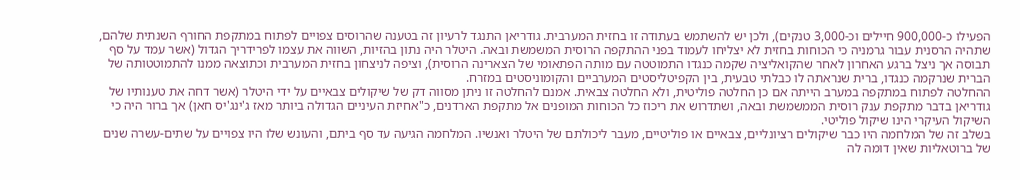הפעילו כ-900,000 חיילים וכ-3,000 טנקים), ולכן יש להשתמש בעתודה זו בחזית המערבית. גודריאן התנגד לרעיון זה בטענה שהרוסים צפויים לפתוח במתקפת החורף השנתית שלהם, שתהיה הרסנית עבור גרמניה כי הכוחות בחזית לא יצליחו לעמוד בפני ההתקפה הרוסית המשמשת ובאה. היטלר היה נתון בהזיות, השווה את עצמו לפרידריך הגדול (אשר עמד על סף תבוסה אך ניצל ברגע האחרון לאחר שהקואליציה שקמה כנגדו התמוטטה עם מותה הפתאומי של הצארינה הרוסית), וציפה לניצחון בחזית המערבית וכתוצאה ממנו להתמוטטותה של הברית שנרקמה כנגדו, ברית שנראתה לו כבלתי טבעית, בין הקפיטליסטים המערביים והקומוניסטים במזרח.
ההחלטה לפתוח במתקפה במערב הייתה אם כן החלטה פוליטית, ולא החלטה צבאית. אמנם להחלטה זו ניתן מסווה דק של שיקולים צבאיים על ידי היטלר (אשר דחה את טענותיו של גודריאן בדבר מתקפת ענק רוסית הממשמשת ובאה, ושתדרוש את ריכוז כל הכוחות המופנים אל מתקפת הארדנים, כ"אחיזת העיניים הגדולה ביותר מאז ג'ינג'יס חאן) אך ברור היה כי השיקול העיקרי הינו שיקול פוליטי.
בשלב זה של המלחמה היו כבר שיקולים רציונליים, צבאיים או פוליטיים, מעבר ליכולתם של היטלר ואנשיו. המלחמה הגיעה עד סף ביתם, והעונש שלו היו צפויים על שתים-עשרה שנים של ברוטאליות שאין דומה לה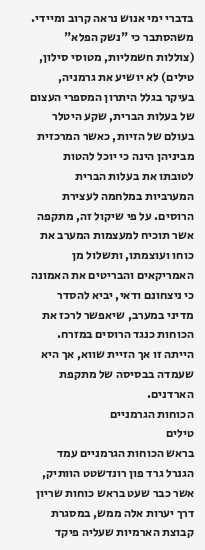בדברי ימי אנוש נראה קרוב ומיידי. משהסתבר כי "נשק הפלא" (צוללות חשמליות, מטוסי סילון, טילים) לא יושיע את גרמניה, בעיקר בגלל היתרון המספרי העצום של בעלות הברית, שקע היטלר בעולם של הזיות, כאשר המרכזית מביניהן הינה כי יוכל להטות לטובתו את בעלות הברית המערביות במלחמה לעצירת הרוסים. על פי שיקול זה, מתקפה אשר תוכיח למעצמות המערב את כוחו ועוצמתו, ותשלול מן האמריקאים והבריטים את האמונה כי ניצחונם ודאי, יביא להסדר מדיני במערב, שיאפשר לרכז את הכוחות כנגד הרוסים במזרח. הייתה זו אך הזיית שווא, אך היא שעמדה בבסיסה של מתקפת הארדנים.
הכוחות הגרמניים
טילים
בראש הכוחות הגרמניים עמד הגנרל גרד פון רונדשטט הוותיק, אשר כבר שעט בראש כוחות שריון דרך יערות אלה ממש, במסגרת קבוצת הארמיות שעליה פיקד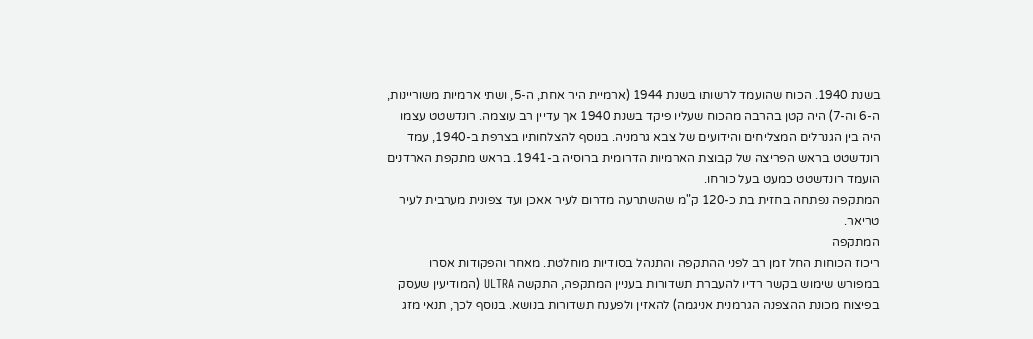בשנת 1940. הכוח שהועמד לרשותו בשנת 1944 (ארמיית היר אחת, ה-5, ושתי ארמיות משוריינות, ה-6 וה-7) היה קטן בהרבה מהכוח שעליו פיקד בשנת 1940 אך עדיין רב עוצמה. רונדשטט עצמו היה בין הגנרלים המצליחים והידועים של צבא גרמניה. בנוסף להצלחותיו בצרפת ב-1940, עמד רונדשטט בראש הפריצה של קבוצת הארמיות הדרומית ברוסיה ב-1941. בראש מתקפת הארדנים הועמד רונדשטט כמעט בעל כורחו.
המתקפה נפתחה בחזית בת כ-120 ק"מ שהשתרעה מדרום לעיר אאכן ועד צפונית מערבית לעיר טריאר.
המתקפה
ריכוז הכוחות החל זמן רב לפני ההתקפה והתנהל בסודיות מוחלטת. מאחר והפקודות אסרו במפורש שימוש בקשר רדיו להעברת תשדורות בעניין המתקפה, התקשה ULTRA (המודיעין שעסק בפיצוח מכונת ההצפנה הגרמנית אניגמה) להאזין ולפענח תשדורות בנושא. בנוסף לכך, תנאי מזג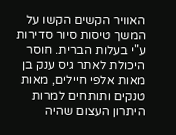האוויר הקשים הקשו על המשך טיסות סיור סדירות ע"י בעלות הברית. חוסר היכולת לאתר גיס ענק בן מאות אלפי חיילים, מאות טנקים ותותחים למרות היתרון העצום שהיה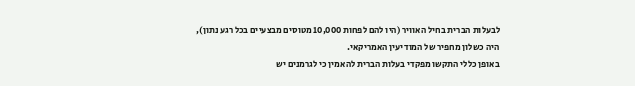לבעלות הברית בחיל האוויר (היו להם לפחות 10,000 מטוסים מבצעיים בכל רגע נתון), היה כשלון מחפיר של המודיעין האמריקאי.
באופן כללי התקשו מפקדי בעלות הברית להאמין כי לגרמנים יש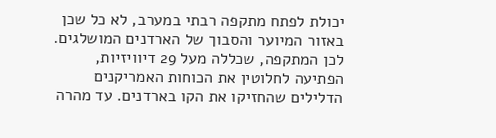יכולת לפתח מתקפה רבתי במערב, לא כל שכן באזור המיוער והסבוך של הארדנים המושלגים. לכן המתקפה, שכללה מעל 29 דיוויזיות, הפתיעה לחלוטין את הכוחות האמריקנים הדלילים שהחזיקו את הקו בארדנים. עד מהרה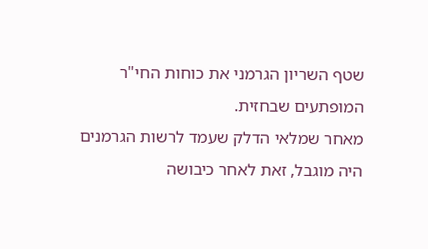שטף השריון הגרמני את כוחות החי"ר המופתעים שבחזית.
מאחר שמלאי הדלק שעמד לרשות הגרמנים היה מוגבל, זאת לאחר כיבושה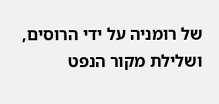של רומניה על ידי הרוסים, ושלילת מקור הנפט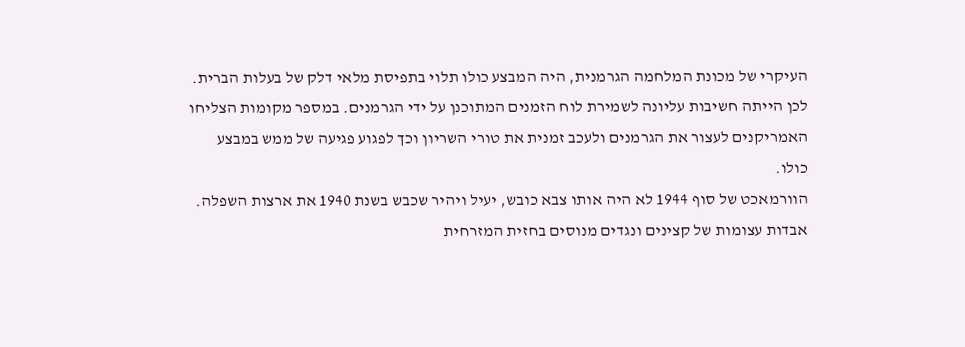העיקרי של מכונת המלחמה הגרמנית, היה המבצע כולו תלוי בתפיסת מלאי דלק של בעלות הברית. לכן הייתה חשיבות עליונה לשמירת לוח הזמנים המתוכנן על ידי הגרמנים. במספר מקומות הצליחו האמריקנים לעצור את הגרמנים ולעכב זמנית את טורי השריון וכך לפגוע פגיעה של ממש במבצע כולו.
הוורמאכט של סוף 1944 לא היה אותו צבא כובש, יעיל ויהיר שכבש בשנת 1940 את ארצות השפלה. אבדות עצומות של קצינים ונגדים מנוסים בחזית המזרחית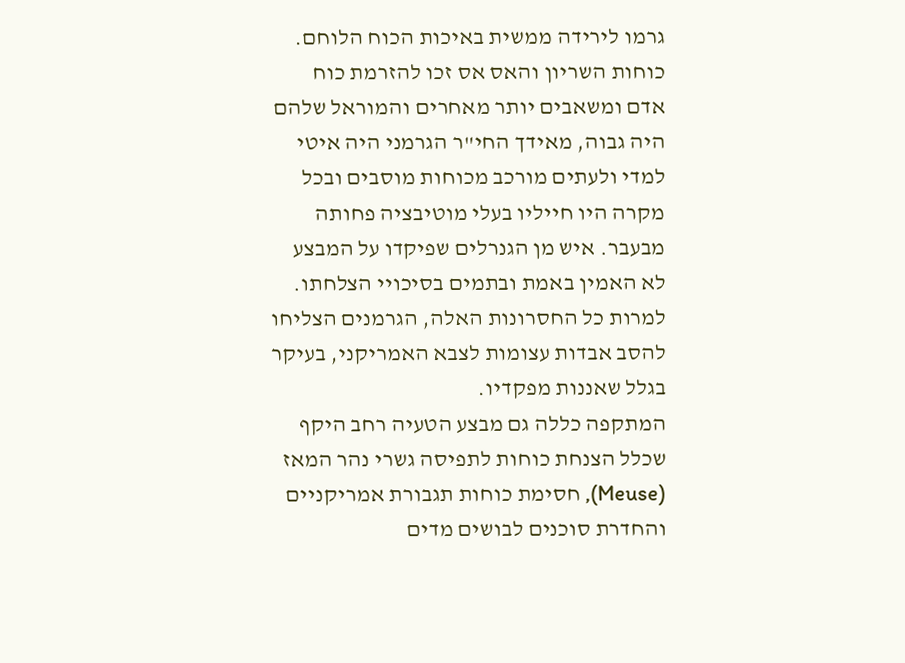גרמו לירידה ממשית באיכות הכוח הלוחם. כוחות השריון והאס אס זכו להזרמת כוח אדם ומשאבים יותר מאחרים והמוראל שלהם היה גבוה, מאידך החי"ר הגרמני היה איטי למדי ולעתים מורכב מכוחות מוסבים ובכל מקרה היו חייליו בעלי מוטיבציה פחותה מבעבר. איש מן הגנרלים שפיקדו על המבצע לא האמין באמת ובתמים בסיכויי הצלחתו.
למרות כל החסרונות האלה, הגרמנים הצליחו להסב אבדות עצומות לצבא האמריקני, בעיקר בגלל שאננות מפקדיו.
המתקפה כללה גם מבצע הטעיה רחב היקף שכלל הצנחת כוחות לתפיסה גשרי נהר המאז (Meuse), חסימת כוחות תגבורת אמריקניים והחדרת סוכנים לבושים מדים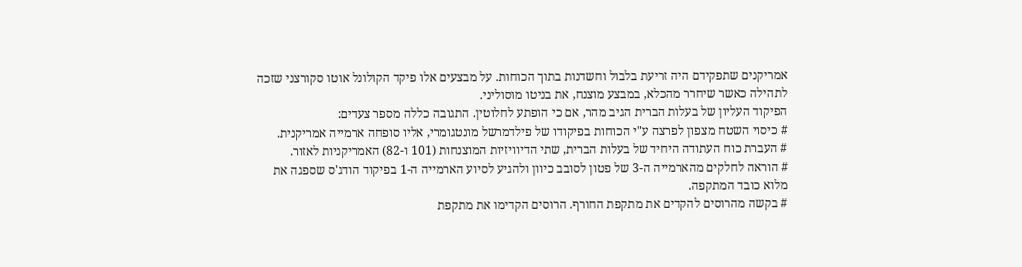אמריקנים שתפקידם היה זריעת בלבול וחשדנות בתוך הכוחות. על מבצעים אלו פיקד הקולונל אוטו סקורצני שזכה לתהילה כאשר שיחרר מהכלא, במבצע מוצנח, את בניטו מוסוליני.
הפיקוד העליון של בעלות הברית הגיב מהר, אם כי הופתע לחלוטין. התגובה כללה מספר צעדים:
# כיסוי השטח מצפון לפרצה ע"י הכוחות בפיקודו של פילדמרשל מונטגומרי, אליו סופחה ארמייה אמריקנית.
# העברת כוח העתודה היחיד של בעלות הברית, שתי הדיוויזיות המוצנחות (101 ו-82) האמריקניות לאזור.
# הוראה לחלקים מהארמייה ה-3 של פטון לסובב כיוון ולהגיע לסיוע הארמייה ה-1 בפיקוד הודג'ס שספגה את מלוא כובד המתקפה.
# בקשה מהרוסים להקדים את מתקפת החורף. הרוסים הקדימו את מתקפת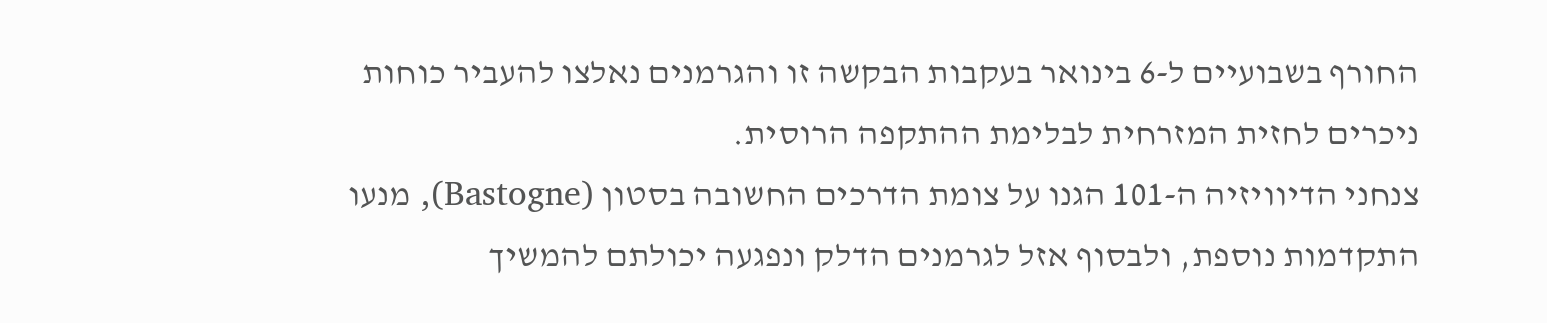החורף בשבועיים ל-6 בינואר בעקבות הבקשה זו והגרמנים נאלצו להעביר כוחות ניכרים לחזית המזרחית לבלימת ההתקפה הרוסית.
צנחני הדיוויזיה ה-101 הגנו על צומת הדרכים החשובה בסטון (Bastogne), מנעו התקדמות נוספת, ולבסוף אזל לגרמנים הדלק ונפגעה יכולתם להמשיך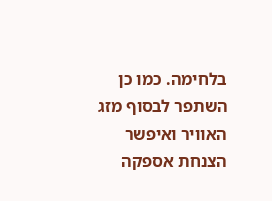בלחימה. כמו כן השתפר לבסוף מזג האוויר ואיפשר הצנחת אספקה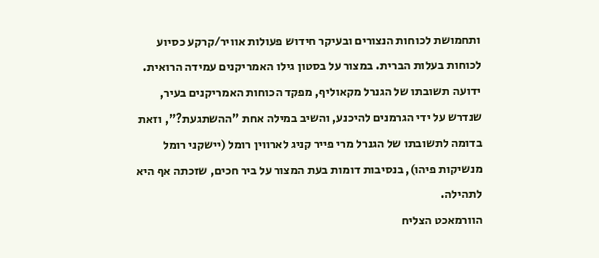ותחמושת לכוחות הנצורים ובעיקר חידוש פעולות אוויר/קרקע כסיוע לכוחות בעלות הברית. במצור על בסטון גילו האמריקנים עמידה הרואית. ידועה תשובתו של הגנרל מקאוליף, מפקד הכוחות האמריקנים בעיר, שנדרש על ידי הגרמנים להיכנע, והשיב במילה אחת "ההשתגעת?", וזאת בדומה לתשובתו של הגנרל מרי פייר קניג לארווין רומל (יישקני רומל מנשיקות פיהו), בנסיבות דומות בעת המצור על ביר חכים, שזכתה אף היא לתהילה.
הוורמאכט הצליח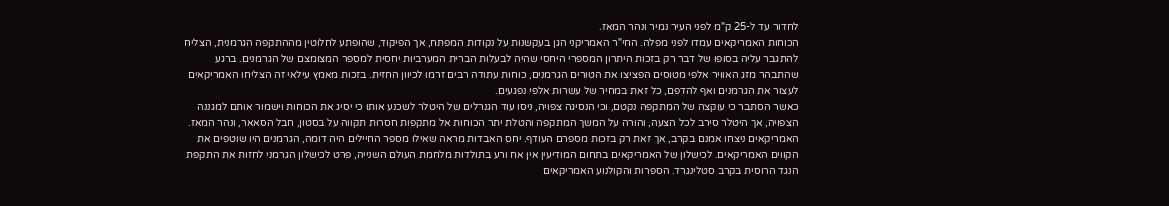לחדור עד ל-25 ק"מ לפני העיר נמיר ונהר המאז.
הכוחות האמריקאים עמדו לפני מפלה. החי"ר האמריקני הגן בעקשנות על נקודות המפתח, אך הפיקוד, שהופתע לחלוטין מההתקפה הגרמנית, הצליח להתגבר עליה בסופו של דבר רק בזכות היתרון המספרי היחסי שהיה לבעלות הברית המערביות יחסית למספר המצומצם של הגרמנים. ברגע שהתבהר מזג האוויר אלפי מטוסים הפציצו את הטורים הגרמנים, כוחות עתודה רבים זרמו לכיוון החזית. בזכות מאמץ עילאי זה הצליחו האמריקאים לעצור את הגרמנים ואף להדפם, כל זאת במחיר של עשרות אלפי נפגעים.
כאשר הסתבר כי עוקצה של המתקפה נקטם, וכי הנסיגה צפויה, ניסו עוד הגנרלים של היטלר לשכנע אותו כי יסיג את הכוחות וישמור אותם למגננה הצפויה, אך היטלר סירב לכל הצעה, והורה על המשך המתקפה והטלת יתר הכוחות אל מתקפות חסרות תקווה על בסטון, חבל הסאאר, ונהר המאז.
האמריקאים ניצחו אמנם בקרב, אך זאת רק בזכות מספרם העודף. יחס האבדות מראה שאילו מספר החיילים היה דומה, הגרמנים היו שוטפים את הקווים האמריקאים. לכישלון של האמריקאים בתחום המודיעין אין אח ורע בתולדות מלחמת העולם השנייה, פרט לכישלון הגרמני לחזות את התקפת הנגד הרוסית בקרב סטלינגרד. הספרות והקולנוע האמריקאים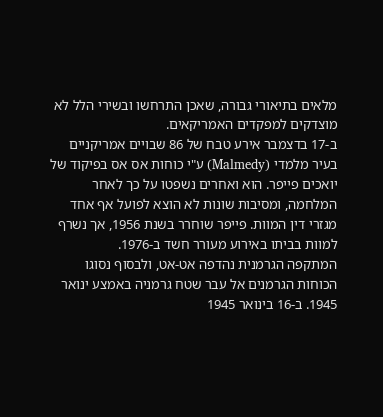מלאים בתיאורי גבורה, שאכן התרחשו ובשירי הלל לא מוצדקים למפקדים האמריקאים.
ב-17 בדצמבר אירע טבח של 86 שבויים אמריקניים בעיר מלמדי (Malmedy) ע"י כוחות אס אס בפיקוד של יואכים פייפר. הוא ואחרים נשפטו על כך לאחר המלחמה, ומסיבות שונות לא הוצא לפועל אף אחד מגזרי דין המוות. פייפר שוחרר בשנת 1956, אך נשרף למוות בביתו באירוע מעורר חשד ב-1976.
המתקפה הגרמנית נהדפה אט-אט, ולבסוף נסוגו הכוחות הגרמנים אל עבר שטח גרמניה באמצע ינואר 1945. ב-16 בינואר 1945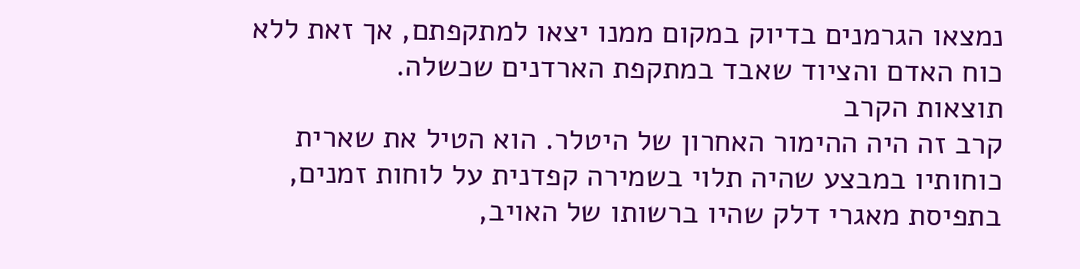נמצאו הגרמנים בדיוק במקום ממנו יצאו למתקפתם, אך זאת ללא כוח האדם והציוד שאבד במתקפת הארדנים שכשלה.
תוצאות הקרב
קרב זה היה ההימור האחרון של היטלר. הוא הטיל את שארית כוחותיו במבצע שהיה תלוי בשמירה קפדנית על לוחות זמנים, בתפיסת מאגרי דלק שהיו ברשותו של האויב,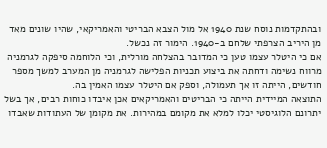ובהתקדמות נוסח שנת 1940 אל מול הצבא הבריטי והאמריקאי, שהיו שונים מאד מן היריב הצרפתי שלחם ב-1940. הימור זה נכשל.
אם כי היטלר עצמו טען כי המדובר בהצלחה מורלית, וכי הלוחמה סיפקה לגרמניה מרווח נשימה ודחתה את ביצוע תכניות הפלישה לגרמניה מן המערב למשך מספר חודשים, הייתה זו אך תעמולה, וספק אם היטלר עצמו האמין בה.
התוצאה המיידית הייתה כי הבריטים והאמריקאים אכן איבדו כוחות רבים, אך בשל יתרונם הלוגיסטי יכלו למלא את מקומם במהירות. את מקומן של העתודות שאבדו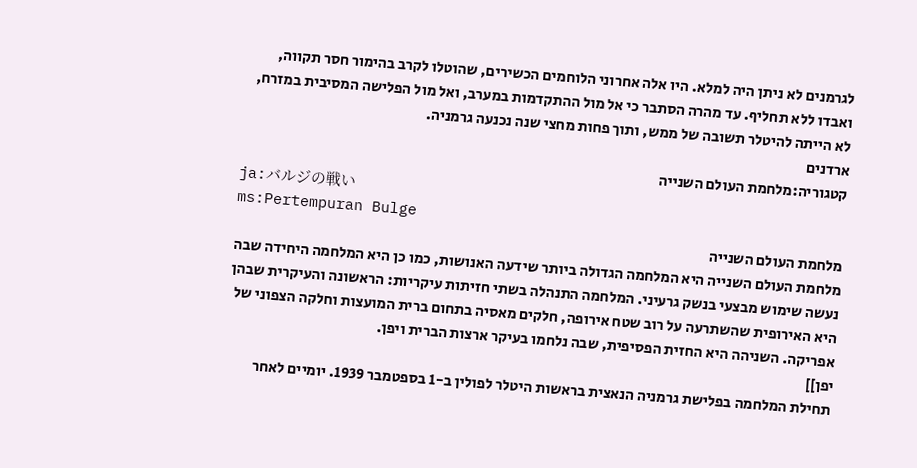לגרמנים לא ניתן היה למלא. היו אלה אחרוני הלוחמים הכשירים, שהוטלו לקרב בהימור חסר תקווה, ואבדו ללא תחליף. עד מהרה הסתבר כי אל מול ההתקדמות במערב, ואל מול הפלישה המסיבית במזרח, לא הייתה להיטלר תשובה של ממש, ותוך פחות מחצי שנה נכנעה גרמניה.
ארדנים
קטגוריה:מלחמת העולם השנייה
ja:バルジの戦い
ms:Pertempuran Bulge
מלחמת העולם השנייה
מלחמת העולם השנייה היא המלחמה הגדולה ביותר שידעה האנושות, כמו כן היא המלחמה היחידה שבה נעשה שימוש מבצעי בנשק גרעיני. המלחמה התנהלה בשתי חזיתות עיקריות: הראשונה והעיקרית שבהן היא האירופית שהשתרעה על רוב שטח אירופה, חלקים מאסיה בתחום ברית המועצות וחלקה הצפוני של אפריקה. השניהה היא החזית הפסיפית, שבה נלחמו בעיקר ארצות הברית ויפן.
יפן]]
תחילת המלחמה בפלישת גרמניה הנאצית בראשות היטלר לפולין ב-1 בספטמבר 1939. יומיים לאחר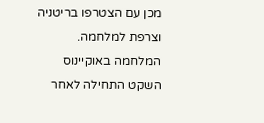מכן עם הצטרפו בריטניה וצרפת למלחמה. המלחמה באוקיינוס השקט התחילה לאחר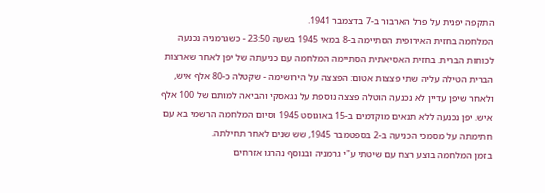התקפה יפנית על פרל הארבור ב-7 בדצמבר 1941.
המלחמה בחזית האירופית הסתיימה ב-8 במאי 1945 בשעה 23:50 - כשגרמניה נכנעה לכוחות הברית. בחזית האסיאתית הסתיימה המלחמה עם כניעתה של יפן לאחר שארצות הברית הטילה עליה שתי פצצות אטום: הפצצה על הירושימה - שקטלה כ-80 אלף איש, ולאחר שיפן עדיין לא נכנעה הוטלה פצצה נוספת על נגאסקי והביאה למותם של 100 אלף איש. יפן נכנעה ללא תנאים מוקדמים ב-15 באוגוסט 1945 וסיום המלחמה הרשמי בא עם חתימתה על מסמכי הכניעה ב-2 בספטמבר 1945, שש שנים לאחר תחילתה.
בזמן המלחמה בוצע רצח עם שיטתי ע"י גרמניה ובנוסף נהרגו אזרחים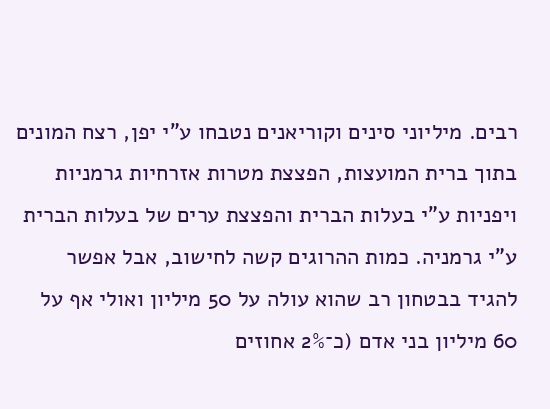רבים. מיליוני סינים וקוריאנים נטבחו ע"י יפן, רצח המונים בתוך ברית המועצות, הפצצת מטרות אזרחיות גרמניות ויפניות ע"י בעלות הברית והפצצת ערים של בעלות הברית ע"י גרמניה. כמות ההרוגים קשה לחישוב, אבל אפשר להגיד בבטחון רב שהוא עולה על 50 מיליון ואולי אף על 60 מיליון בני אדם (כ־2% אחוזים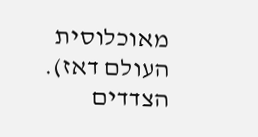מאוכלוסית העולם דאז).
הצדדים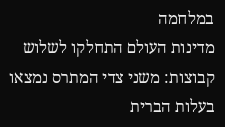במלחמה
מדינות העולם התחלקו לשלוש קבוצות: משני צדי המתרס נמצאו בעלות הברית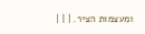ומעצמות הציר. | | |